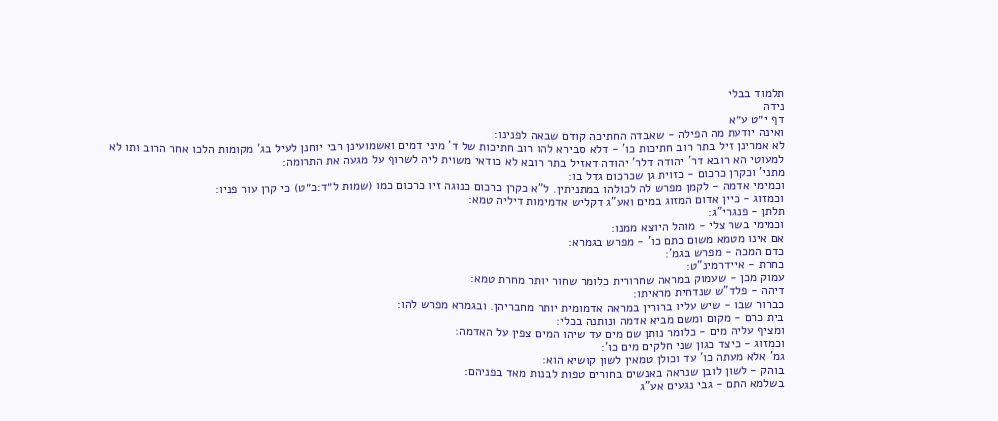תלמוד בבלי
נידה
דף י״ט ע״א
ואינה יודעת מה הפילה - שאבדה החתיכה קודם שבאה לפנינו:
לא אמרינן זיל בתר רוב חתיכות כו' - דלא סבירא להו רוב חתיכות של ד' מיני דמים ואשמועינן רבי יוחנן לעיל בג' מקומות הלכו אחר הרוב ותו לא למעוטי הא רובא דר' יהודה דלר' יהודה דאזיל בתר רובא לא כודאי משוית ליה לשרוף על מגעה את התרומה:
מתני' וכקרן כרכום - כזוית גן שכרכום גדל בו:
וכמימי אדמה - לקמן מפרש לה לכולהו במתניתין. ל"א כקרן כרכום כנוגה זיו כרכום כמו (שמות ל״ד:כ״ט) כי קרן עור פניו:
וכמזוג - כיין אדום המזוג במים ואע"ג דקליש אדמימות דיליה טמא:
תלתן - פנגרי"ג:
וכמימי בשר צלי - מוהל היוצא ממנו:
אם אינו מטמא משום כתם כו' - מפרש בגמרא:
כדם המכה - מפרש בגמ':
כחרת - איידרמינ"ט:
עמוק מכן - שעמוק במראה שחרורית כלומר שחור יותר מחרת טמא:
דיהה - פלד"ש שנדחית מראיתו:
כברור שבו - שיש עליו ברורין במראה אדמומית יותר מחבריהן. ובגמרא מפרש להו:
בית כרם - מקום ומשם מביא אדמה ונותנה בכלי:
ומציף עליה מים - כלומר נותן שם מים עד שיהו המים צפין על האדמה:
וכמזוג - כיצד כגון שני חלקים מים כו':
גמ' אלא מעתה כו' עד וכולן טמאין לשון קושיא הוא:
בוהק - לשון לובן שנראה באנשים בחורים טפות לבנות מאד בפניהם:
בשלמא התם - גבי נגעים אע"ג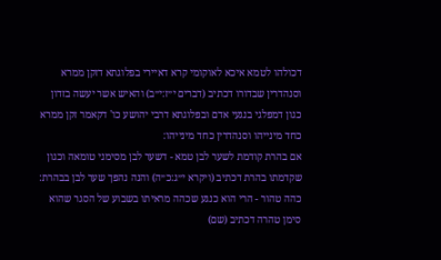דכולהו לטמא איכא לאוקומי קרא דאיירי בפלוגתא דזקן ממרא וסנהדרין שבדורו דכתיב (דברים י״ז:י״ב) והאיש אשר יעשה בזדון כגון דמפלגי בנגעי אדם ובפלוגתא דרבי יהושע כו' דקאמר זקן ממרא כחד מינייהו וסנהדרין כחד מינייהו:
אם בהרת קודמת לשער לבן טמא - דשער לבן מסימני טומאה וכגון שקדמתו בהרת דכתיב (ויקרא י״ג:כ״ה) והנה נהפך שער לבן בבהרת:
כהה טהור - הרי הוא כנגע שכהה מראיתו בשבוע של הסגר שהוא סימן טהרה דכתיב (שם)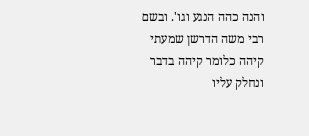והנה כהה הנגע וגו'. ובשם רבי משה הדרשן שמעתי קיהה כלומר קיהה בדבר ונחלק עליו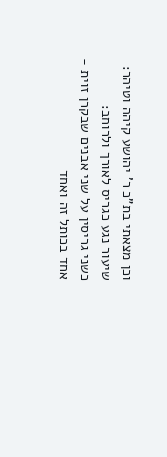וכן מצאתי בת"כ ר' יהושע קיהה וטיהר:
שיעור נגע כגריס לאורך ולרוחב:
כשני גריסין על שני אבנים שבקרן זוית - אחד בכותל זה ואחד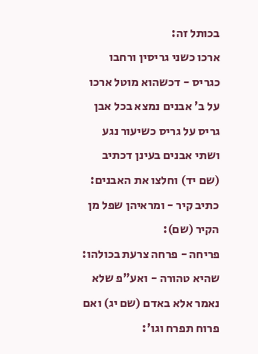בכותל זה:
ארכו כשני גריסין ורחבו כגריס - דכשהוא מוטל ארכו על ב' אבנים נמצא בכל אבן גריס על גריס כשיעור נגע ושתי אבנים בעינן דכתיב (שם יד) וחלצו את האבנים:
כתיב קיר - ומראיהן שפל מן הקיר (שם):
פריחה - פרחה צרעת בכולהו:
שהיא טהורה - ואע"פ שלא נאמר אלא באדם (שם יג) ואם פרוח תפרח וגו':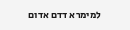למימרא דדם אדום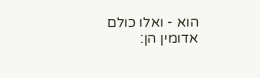הוא - ואלו כולם אדומין הן: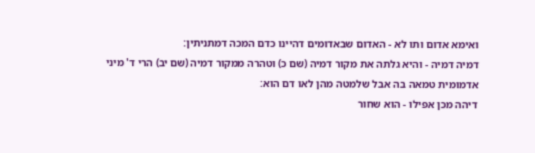ואימא אדום ותו לא - האדום שבאדומים דהיינו כדם המכה דמתניתין:
דמיה דמיה - והיא גלתה את מקור דמיה (שם כ) וטהרה ממקור דמיה (שם יב) הרי ד' מיני אדמומית טמאה בה אבל שלמטה מהן לאו דם הוא:
דיהה מכן אפילו - הוא שחור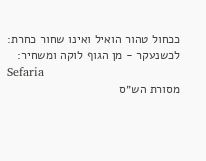ככחול טהור הואיל ואינו שחור כחרת:
לכשנעקר - מן הגוף לוקה ומשחיר:
Sefaria
מסורת הש״ס